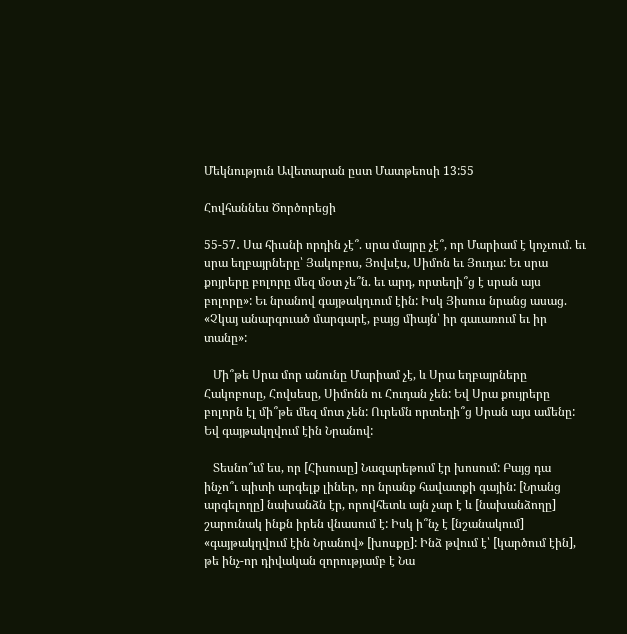Մեկնություն Ավետարան ըստ Մատթեոսի 13:55

Հովհաննես Ծործորեցի

55-57․ Սա հիւսնի որդին չէ՞. սրա մայրը չէ՞, որ Մարիամ է կոչւում. եւ սրա եղբայրները՝ Յակոբոս, Յովսէս, Սիմոն եւ Յուդա: Եւ սրա քոյրերը բոլորը մեզ մօտ չե՞ն. եւ արդ, որտեղի՞ց է սրան այս բոլորը»: Եւ նրանով գայթակղւում էին: Իսկ Յիսուս նրանց ասաց. «Չկայ անարգուած մարգարէ, բայց միայն՝ իր գաւառում եւ իր տանը»:

   Մի՞թե Սրա մոր անունը Մարիամ չէ, և Սրա եղբայրները Հակոբոսը, Հովսեսը, Սիմոնն ու Հուդան չեն: Եվ Սրա քույրերը բոլորն էլ մի՞թե մեզ մոտ չեն: Ուրեմն որտեղի՞ց Սրան այս ամենը: Եվ գայթակղվում էին Նրանով:

   Տեսնո՞ւմ ես, որ [Հիսուսը] Նազարեթում էր խոսում: Բայց դա ինչո՞ւ պիտի արգելք լիներ, որ նրանք հավատքի գային: [Նրանց արգելողը] նախանձն էր, որովհետև այն չար է և [նախանձողը] շարունակ ինքն իրեն վնասում է: Իսկ ի՞նչ է [նշանակում] «գայթակղվում էին Նրանով» [խոսքը]: Ինձ թվում է՝ [կարծում էին], թե ինչ-որ դիվական զորությամբ է Նա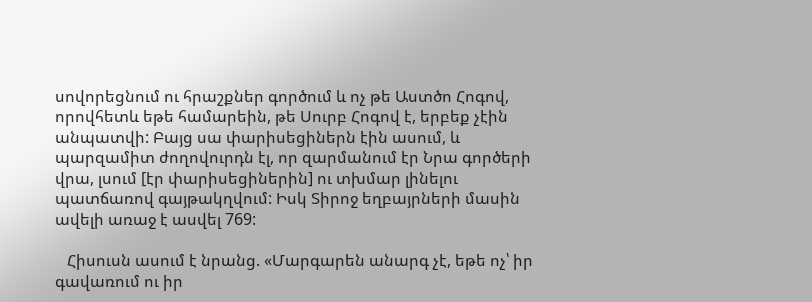սովորեցնում ու հրաշքներ գործում և ոչ թե Աստծո Հոգով, որովհետև եթե համարեին, թե Սուրբ Հոգով է, երբեք չէին անպատվի: Բայց սա փարիսեցիներն էին ասում, և պարզամիտ ժողովուրդն էլ, որ զարմանում էր Նրա գործերի վրա, լսում [էր փարիսեցիներին] ու տխմար լինելու պատճառով գայթակղվում: Իսկ Տիրոջ եղբայրների մասին ավելի առաջ է ասվել 769:

   Հիսուսն ասում է նրանց. «Մարգարեն անարգ չէ, եթե ոչ՝ իր գավառում ու իր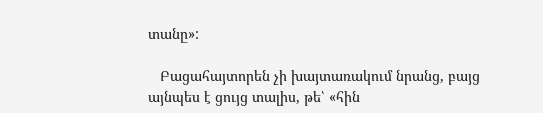տանը»:

   Բացահայտորեն չի խայտառակում նրանց, բայց այնպես է ցույց տալիս, թե՝ «հին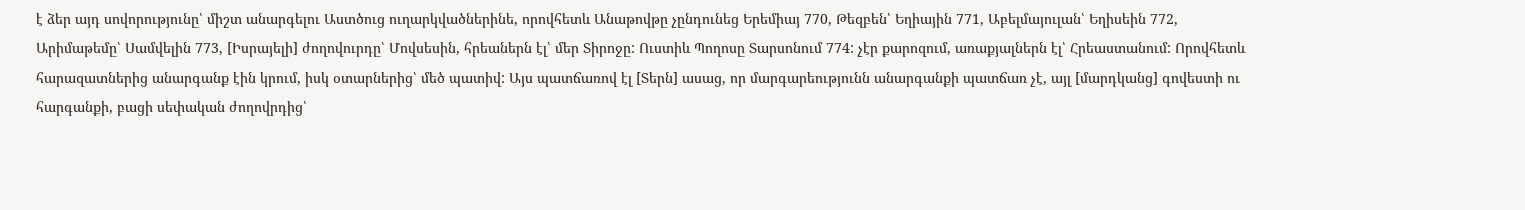է ձեր այդ սովորությունը՝ միշտ անարգելու Աստծուց ուղարկվածներինե, որովհետև Անաթովթը չընդունեց Երեմիայ 770, Թեզբեն՝ Եղիային 771, Աբելմայուլան՝ Եղիսեին 772, Արիմաթեմը՝ Սամվելին 773, [Իսրայելի] ժողովուրդը՝ Մովսեսին, հրեաներն էլ՝ մեր Տիրոջը: Ուստիև Պողոսը Տարսոնում 774: չէր քարոզում, առաքյալներն էլ՝ Հրեաստանում: Որովհետև հարազատներից անարգանք էին կրում, իսկ օտարներից՝ մեծ պատիվ: Այս պատճառով էլ [Տերն] ասաց, որ մարգարեությունն անարգանքի պատճառ չէ, այլ [մարդկանց] գովեստի ու հարգանքի, բացի սեփական ժողովրդից՝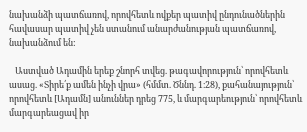նախանձի պատճառով, որովհետև ովքեր պատիվ ընդունածներին հավասար պատիվ չեն ստանում անարժանության պատճառով, նախանձում են:

   Աստված Ադամին երեք շնորհ տվեց. թագավորություն՝ որովհետև ասաց. «Տիրե՛ք ամեն ինչի վրա» (հմմտ. Ծննդ. 1։28), քահանայություն՝ որովհետև [Ադամն] անուններ դրեց 775, և մարգարեություն՝ որովհետև մարգարեացավ իր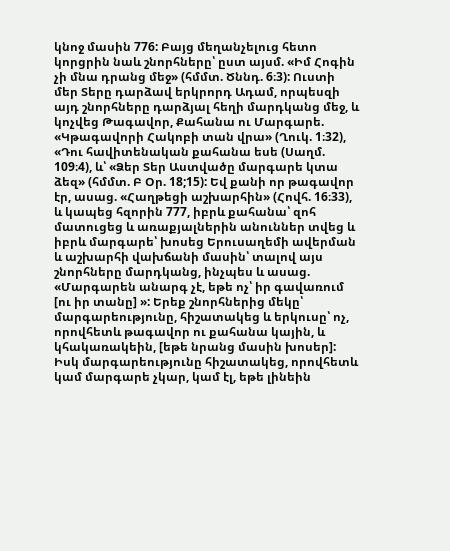կնոջ մասին 776: Բայց մեղանչելուց հետո կորցրին նաև շնորհները՝ ըստ այսմ. «Իմ Հոգին չի մնա դրանց մեջ» (հմմտ. Ծննդ. 6։3): Ուստի մեր Տերը դարձավ երկրորդ Ադամ, որպեսզի այդ շնորհները դարձյալ հեղի մարդկանց մեջ, և կոչվեց Թագավոր, Քահանա ու Մարգարե. «Կթագավորի Հակոբի տան վրա» (Ղուկ. 1։32), «Դու հավիտենական քահանա եսե (Սաղմ. 109։4), և՝ «Ձեր Տեր Աստվածը մարգարե կտա ձեզ» (հմմտ. Բ Օր. 18;15): Եվ քանի որ թագավոր էր, ասաց. «Հաղթեցի աշխարհին» (Հովհ. 16։33), և կապեց հզորին 777, իբրև քահանա՝ զոհ մատուցեց և առաքյալներին անուններ տվեց և իբրև մարգարե՝ խոսեց Երուսաղեմի ավերման և աշխարհի վախճանի մասին՝ տալով այս շնորհները մարդկանց, ինչպես և ասաց. «Մարգարեն անարգ չէ, եթե ոչ՝ իր գավառում [ու իր տանը] »: Երեք շնորհներից մեկը՝ մարգարեությունը, հիշատակեց և երկուսը՝ ոչ, որովհետև թագավոր ու քահանա կային, և կհակառակեին, [եթե նրանց մասին խոսեր]: Իսկ մարգարեությունը հիշատակեց, որովհետև կամ մարգարե չկար, կամ էլ, եթե լինեին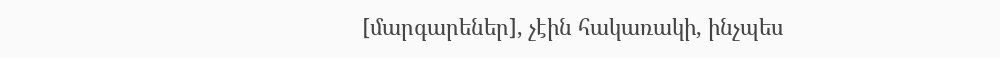[մարգարեներ], չէին հակառակի, ինչպես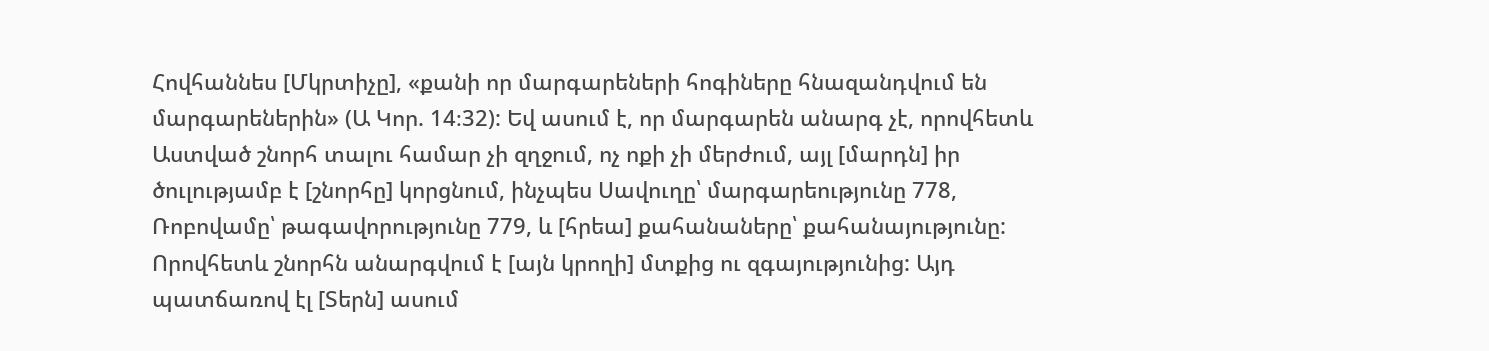Հովհաննես [Մկրտիչը], «քանի որ մարգարեների հոգիները հնազանդվում են մարգարեներին» (Ա Կոր. 14։32): Եվ ասում է, որ մարգարեն անարգ չէ, որովհետև Աստված շնորհ տալու համար չի զղջում, ոչ ոքի չի մերժում, այլ [մարդն] իր ծուլությամբ է [շնորհը] կորցնում, ինչպես Սավուղը՝ մարգարեությունը 778, Ռոբովամը՝ թագավորությունը 779, և [հրեա] քահանաները՝ քահանայությունը: Որովհետև շնորհն անարգվում է [այն կրողի] մտքից ու զգայությունից: Այդ պատճառով էլ [Տերն] ասում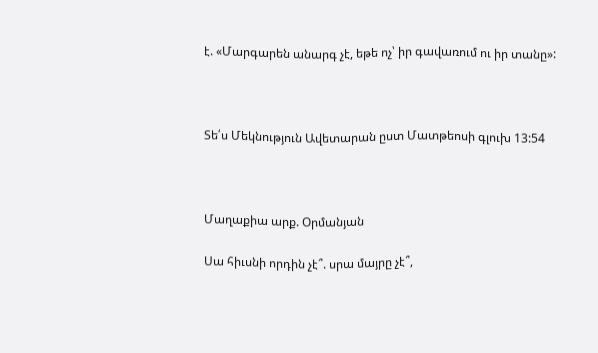է. «Մարգարեն անարգ չէ, եթե ոչ՝ իր գավառում ու իր տանը»:



Տե՛ս Մեկնություն Ավետարան ըստ Մատթեոսի գլուխ 13:54



Մաղաքիա արք. Օրմանյան

Սա հիւսնի որդին չէ՞. սրա մայրը չէ՞,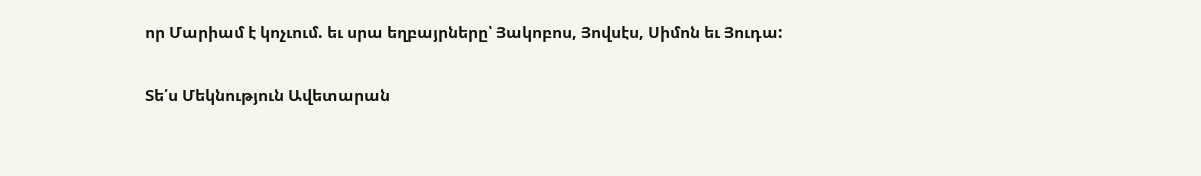որ Մարիամ է կոչւում. եւ սրա եղբայրները՝ Յակոբոս, Յովսէս, Սիմոն եւ Յուդա:

Տե՛ս Մեկնություն Ավետարան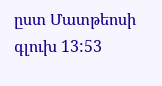ըստ Մատթեոսի գլուխ 13:53